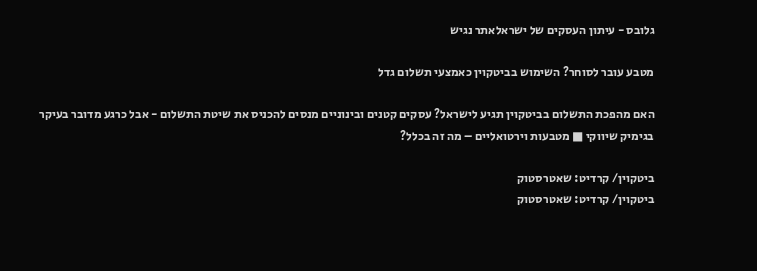גלובס - עיתון העסקים של ישראלאתר נגיש

מטבע עובר לסוחר? השימוש בביטקוין כאמצעי תשלום גדל

האם מהפכת התשלום בביטקוין תגיע לישראל? עסקים קטנים ובינוניים מנסים להכניס את שיטת התשלום - אבל כרגע מדובר בעיקר בגימיק שיווקי ■ מטבעות וירטואליים – מה זה בכלל?

ביטקוין/ קרדיט: שאטרסטוק
ביטקוין/ קרדיט: שאטרסטוק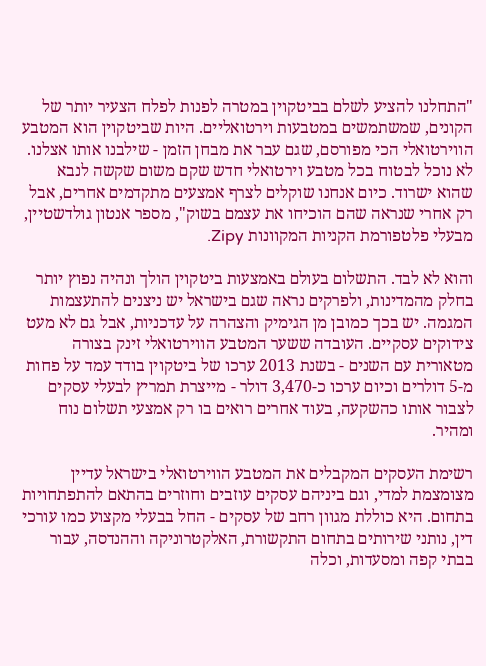"התחלנו להציע לשלם בביטקוין במטרה לפנות לפלח הצעיר יותר של הקונים, שמשתמשים במטבעות וירטואליים. היות שביטקוין הוא המטבע הווירטואלי הכי מפורסם, שגם עבר את מבחן הזמן - שילבנו אותו אצלנו. לא נוכל לבטוח בכל מטבע וירטואלי חדש שקם משום שקשה לנבא שהוא ישרוד. כיום אנחנו שוקלים לצרף אמצעים מתקדמים אחרים, אבל רק אחרי שנראה שהם הוכיחו את עצמם בשוק", מספר אנטון גולדשטיין, מבעלי פלטפורמת הקניות המקוונות Zipy.

והוא לא לבד. התשלום בעולם באמצעות ביטקוין הולך ונהיה נפוץ יותר בחלק מהמדינות, ולפרקים נראה שגם בישראל יש ניצנים להתעצמות המגמה. יש בכך כמובן מן הגימיק והצהרה על עדכניות, אבל גם לא מעט צידוקים עסקיים. העובדה ששער המטבע הווירטואלי זינק בצורה מטאורית עם השנים - בשנת 2013 ערכו של ביטקוין בודד עמד על פחות מ-5 דולרים וכיום ערכו כ-3,470 דולר - מייצרת תמריץ לבעלי עסקים לצבור אותו כהשקעה, בעוד אחרים רואים בו רק אמצעי תשלום נוח ומהיר.

רשימת העסקים המקבלים את המטבע הווירטואלי בישראל עדיין מצומצמת למדי, וגם ביניהם עסקים עוזבים וחוזרים בהתאם להתפתחויות בתחום. היא כוללת מגוון רחב של עסקים - החל בבעלי מקצוע כמו עורכי דין, נותני שירותים בתחום התקשורת, האלקטרוניקה וההנדסה, עבור בבתי קפה ומסעדות, וכלה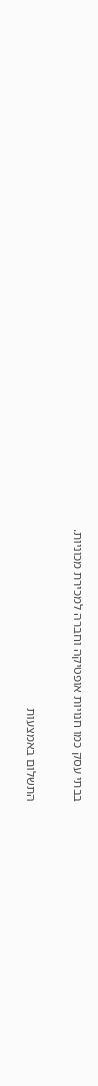בבתי עסק כמו חנויות אופטיקה וחברה למכירת מכוניות.

התשלום באמצעות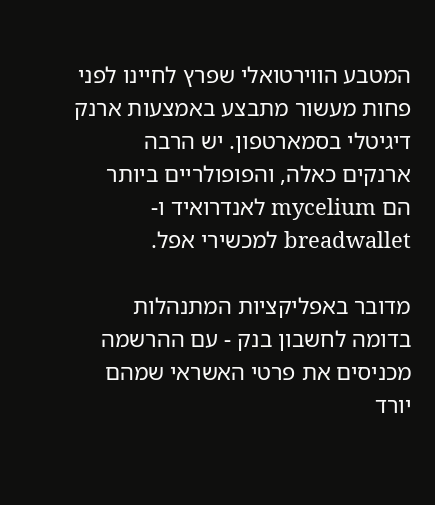המטבע הווירטואלי שפרץ לחיינו לפני פחות מעשור מתבצע באמצעות ארנק דיגיטלי בסמארטפון. יש הרבה ארנקים כאלה, והפופולריים ביותר הם mycelium לאנדרואיד ו-breadwallet למכשירי אפל.

מדובר באפליקציות המתנהלות בדומה לחשבון בנק - עם ההרשמה מכניסים את פרטי האשראי שמהם יורד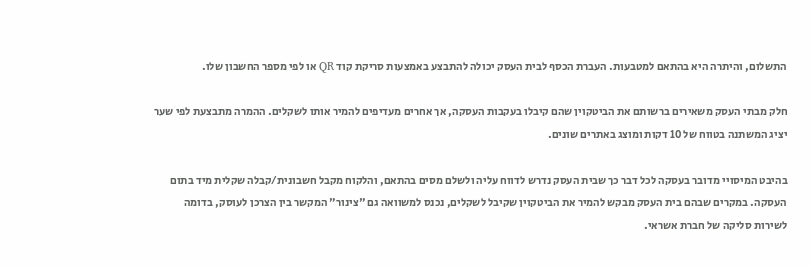התשלום, והיתרה היא בהתאם למטבעות. העברת הכסף לבית העסק יכולה להתבצע באמצעות סריקת קוד QR או לפי מספר החשבון שלו.

חלק מבתי העסק משאירים ברשותם את הביטקוין שהם קיבלו בעקבות העסקה, אך אחרים מעדיפים להמיר אותו לשקלים. ההמרה מתבצעת לפי שער יציג המשתנה בטווח של 10 דקות ומוצג באתרים שונים.

בהיבט המיסויי מדובר בעסקה לכל דבר כך שבית העסק נדרש לדווח עליה ולשלם מסים בהתאם, והלקוח מקבל חשבונית/קבלה שקלית מיד בתום העסקה. במקרים שבהם בית העסק מבקש להמיר את הביטקוין שקיבל לשקלים, נכנס למשוואה גם "צינור" המקשר בין הצרכן לעוסק, בדומה לשירות סליקה של חברת אשראי.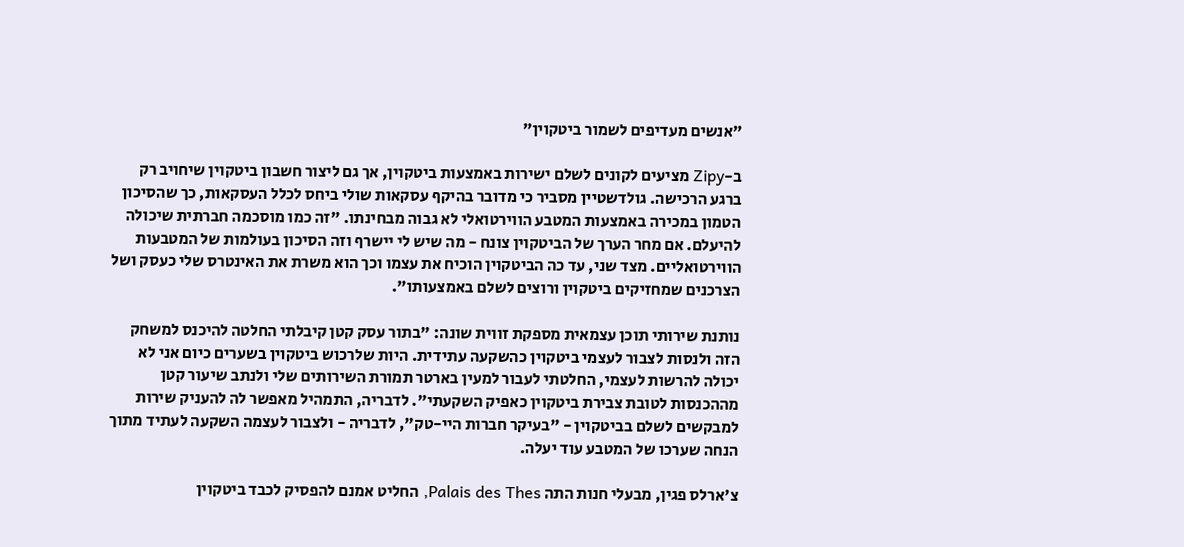"אנשים מעדיפים לשמור ביטקוין"

ב-Zipy מציעים לקונים לשלם ישירות באמצעות ביטקוין, אך גם ליצור חשבון ביטקוין שיחויב רק ברגע הרכישה. גולדשטיין מסביר כי מדובר בהיקף עסקאות שולי ביחס לכלל העסקאות, כך שהסיכון הטמון במכירה באמצעות המטבע הווירטואלי לא גבוה מבחינתו. "זה כמו מוסכמה חברתית שיכולה להיעלם. אם מחר הערך של הביטקוין צונח - מה שיש לי יישרף וזה הסיכון בעולמות של המטבעות הווירטואליים. מצד שני, עד כה הביטקוין הוכיח את עצמו וכך הוא משרת את האינטרס שלי כעסק ושל הצרכנים שמחזיקים ביטקוין ורוצים לשלם באמצעותו".

נותנת שירותי תוכן עצמאית מספקת זווית שונה: "בתור עסק קטן קיבלתי החלטה להיכנס למשחק הזה ולנסות לצבור לעצמי ביטקוין כהשקעה עתידית. היות שלרכוש ביטקוין בשערים כיום אני לא יכולה להרשות לעצמי, החלטתי לעבור למעין בארטר תמורת השירותים שלי ולנתב שיעור קטן מההכנסות לטובת צבירת ביטקוין כאפיק השקעתי". לדבריה, התמהיל מאפשר לה להעניק שירות למבקשים לשלם בביטקוין - "בעיקר חברות היי-טק", לדבריה - ולצבור לעצמה השקעה לעתיד מתוך הנחה שערכו של המטבע עוד יעלה.

צ'ארלס פגין, מבעלי חנות התה Palais des Thes, החליט אמנם להפסיק לכבד ביטקוין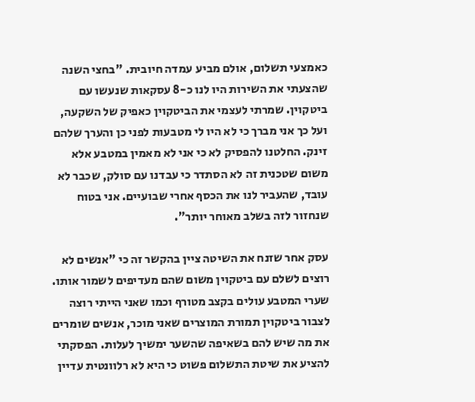כאמצעי תשלום, אולם מביע עמדה חיובית. "בחצי השנה שהצעתי את השירות היו לנו כ-8 עסקאות שנעשו עם ביטקוין. שמרתי לעצמי את הביטקוין כאפיק של השקעה, ועל כך אני מברך כי לא היו לי מטבעות לפני כן והערך שלהם זינק. החלטנו להפסיק לא כי אני לא מאמין במטבע אלא משום שטכנית זה לא הסתדר כי עבדנו עם סולק, שכבר לא עובד, שהעביר לנו את הכסף אחרי שבועיים. אני בטוח שנחזור לזה בשלב מאוחר יותר".

עסק אחר שזנח את השיטה ציין בהקשר זה כי "אנשים לא רוצים לשלם עם ביטקוין משום שהם מעדיפים לשמור אותו. שערי המטבע עולים בקצב מטורף וכמו שאני הייתי רוצה לצבור ביטקוין תמורת המוצרים שאני מוכר, אנשים שומרים את מה שיש להם בשאיפה שהשער ימשיך לעלות. הפסקתי להציע את שיטת התשלום פשוט כי היא לא רלוונטית עדיין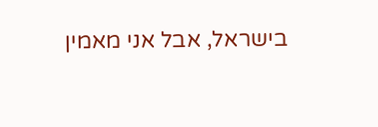בישראל, אבל אני מאמין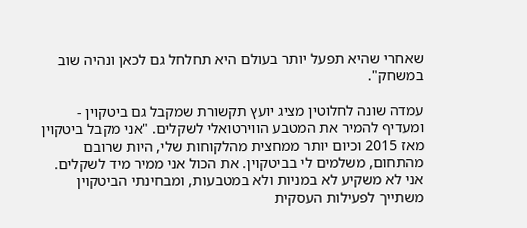שאחרי שהיא תפעל יותר בעולם היא תחלחל גם לכאן ונהיה שוב במשחק".

עמדה שונה לחלוטין מציג יועץ תקשורת שמקבל גם ביטקוין - ומעדיף להמיר את המטבע הווירטואלי לשקלים. "אני מקבל ביטקוין מאז 2015 וכיום יותר ממחצית מהלקוחות שלי, היות שרובם מהתחום, משלמים לי בביטקוין. את הכול אני ממיר מיד לשקלים. אני לא משקיע לא במניות ולא במטבעות, ומבחינתי הביטקוין משתייך לפעילות העסקית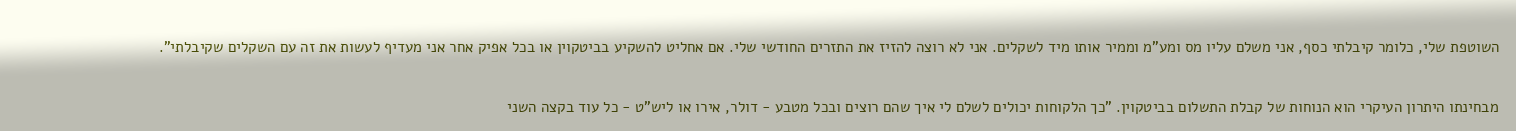השוטפת שלי, כלומר קיבלתי כסף, אני משלם עליו מס ומע"מ וממיר אותו מיד לשקלים. אני לא רוצה להזיז את התזרים החודשי שלי. אם אחליט להשקיע בביטקוין או בכל אפיק אחר אני מעדיף לעשות את זה עם השקלים שקיבלתי".

מבחינתו היתרון העיקרי הוא הנוחות של קבלת התשלום בביטקוין. "כך הלקוחות יכולים לשלם לי איך שהם רוצים ובכל מטבע - דולר, אירו או ליש"ט - כל עוד בקצה השני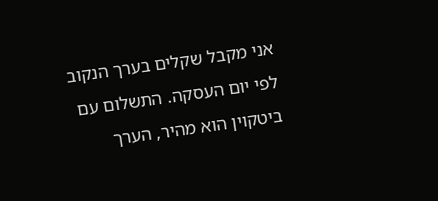אני מקבל שקלים בערך הנקוב לפי יום העסקה. התשלום עם ביטקוין הוא מהיר, הערך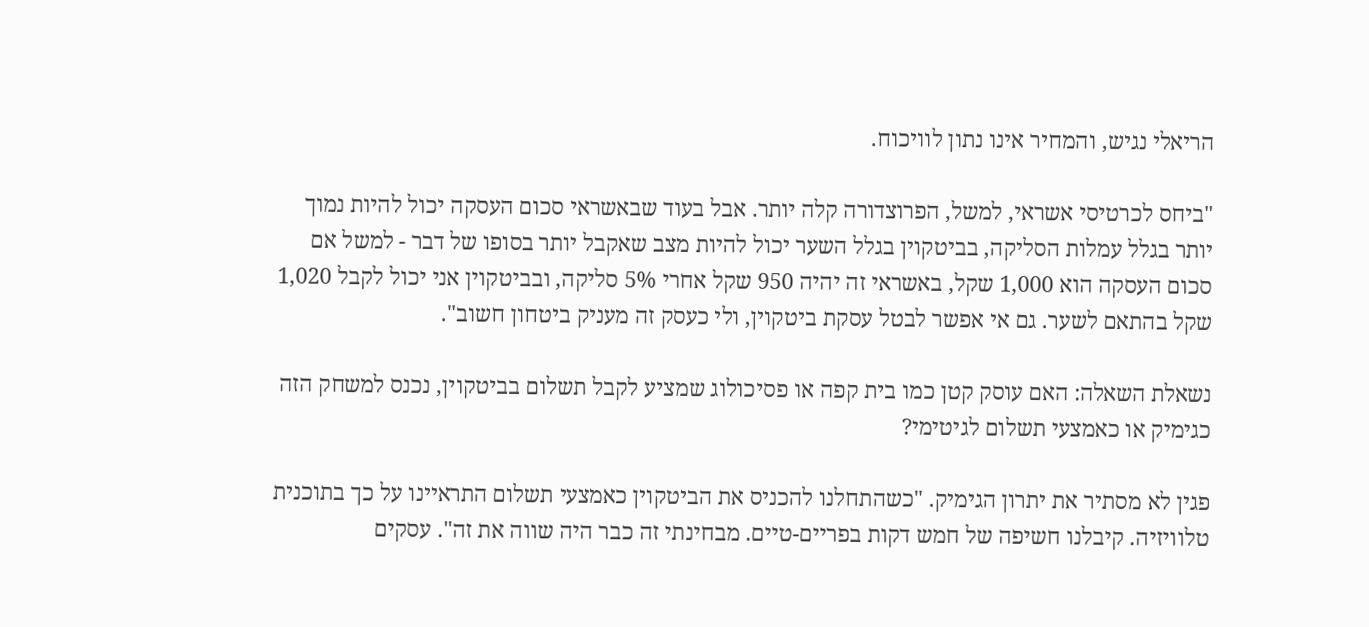הריאלי נגיש, והמחיר אינו נתון לוויכוח.

"ביחס לכרטיסי אשראי, למשל, הפרוצדורה קלה יותר. אבל בעוד שבאשראי סכום העסקה יכול להיות נמוך יותר בגלל עמלות הסליקה, בביטקוין בגלל השער יכול להיות מצב שאקבל יותר בסופו של דבר - למשל אם סכום העסקה הוא 1,000 שקל, באשראי זה יהיה 950 שקל אחרי 5% סליקה, ובביטקוין אני יכול לקבל 1,020 שקל בהתאם לשער. גם אי אפשר לבטל עסקת ביטקוין, ולי כעסק זה מעניק ביטחון חשוב".

נשאלת השאלה: האם עוסק קטן כמו בית קפה או פסיכולוג שמציע לקבל תשלום בביטקוין, נכנס למשחק הזה כגימיק או כאמצעי תשלום לגיטימי?

פגין לא מסתיר את יתרון הגימיק. "כשהתחלנו להכניס את הביטקוין כאמצעי תשלום התראיינו על כך בתוכנית טלוויזיה. קיבלנו חשיפה של חמש דקות בפריים-טיים. מבחינתי זה כבר היה שווה את זה". עסקים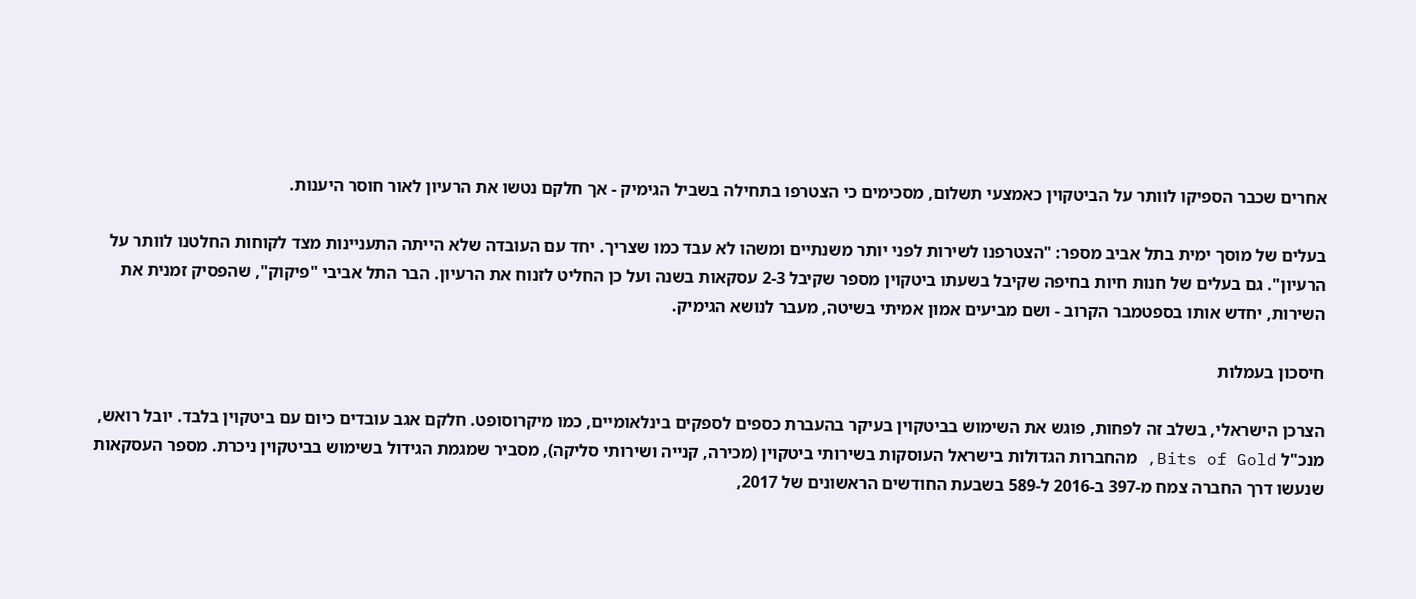אחרים שכבר הספיקו לוותר על הביטקוין כאמצעי תשלום, מסכימים כי הצטרפו בתחילה בשביל הגימיק - אך חלקם נטשו את הרעיון לאור חוסר היענות.

בעלים של מוסך ימית בתל אביב מספר: "הצטרפנו לשירות לפני יותר משנתיים ומשהו לא עבד כמו שצריך. יחד עם העובדה שלא הייתה התעניינות מצד לקוחות החלטנו לוותר על הרעיון". גם בעלים של חנות חיות בחיפה שקיבל בשעתו ביטקוין מספר שקיבל 2-3 עסקאות בשנה ועל כן החליט לזנוח את הרעיון. הבר התל אביבי "פיקוק", שהפסיק זמנית את השירות, יחדש אותו בספטמבר הקרוב - ושם מביעים אמון אמיתי בשיטה, מעבר לנושא הגימיק.

חיסכון בעמלות

הצרכן הישראלי, בשלב זה לפחות, פוגש את השימוש בביטקוין בעיקר בהעברת כספים לספקים בינלאומיים, כמו מיקרוסופט. חלקם אגב עובדים כיום עם ביטקוין בלבד. יובל רואש, מנכ"ל Bits of Gold, מהחברות הגדולות בישראל העוסקות בשירותי ביטקוין (מכירה, קנייה ושירותי סליקה), מסביר שמגמת הגידול בשימוש בביטקוין ניכרת. מספר העסקאות שנעשו דרך החברה צמח מ-397 ב-2016 ל-589 בשבעת החודשים הראשונים של 2017,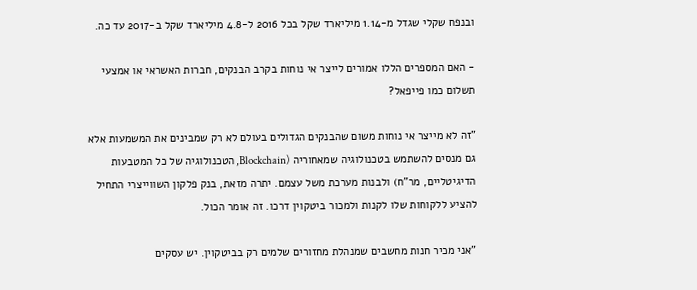ובנפח שקלי שגדל מ-1.14 מיליארד שקל בכל 2016 ל-4.8 מיליארד שקל ב-2017 עד כה.

- האם המספרים הללו אמורים לייצר אי נוחות בקרב הבנקים, חברות האשראי או אמצעי תשלום כמו פייפאל?

"זה לא מייצר אי נוחות משום שהבנקים הגדולים בעולם לא רק שמבינים את המשמעות אלא גם מנסים להשתמש בטכנולוגיה שמאחוריה (Blockchain, הטכנולוגיה של כל המטבעות הדיגיטליים, מר"ח) ולבנות מערכת משל עצמם. יתרה מזאת, בנק פלקון השווייצרי התחיל להציע ללקוחות שלו לקנות ולמכור ביטקוין דרכו. זה אומר הכול.

"אני מכיר חנות מחשבים שמנהלת מחזורים שלמים רק בביטקוין. יש עסקים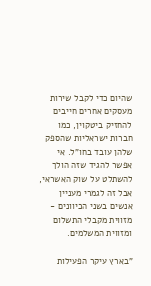שהיום כדי לקבל שירות מעסקים אחרים חייבים להחזיק ביטקוין, כמו חברות ישראליות שהספק שלהן עובד בחו"ל. אי אפשר להגיד שזה הולך להשתלט על שוק האשראי, אבל זה לגמרי מעניין אנשים בשני הכיוונים - מזווית מקבלי התשלום ומזווית המשלמים.

"בארץ עיקר הפעילות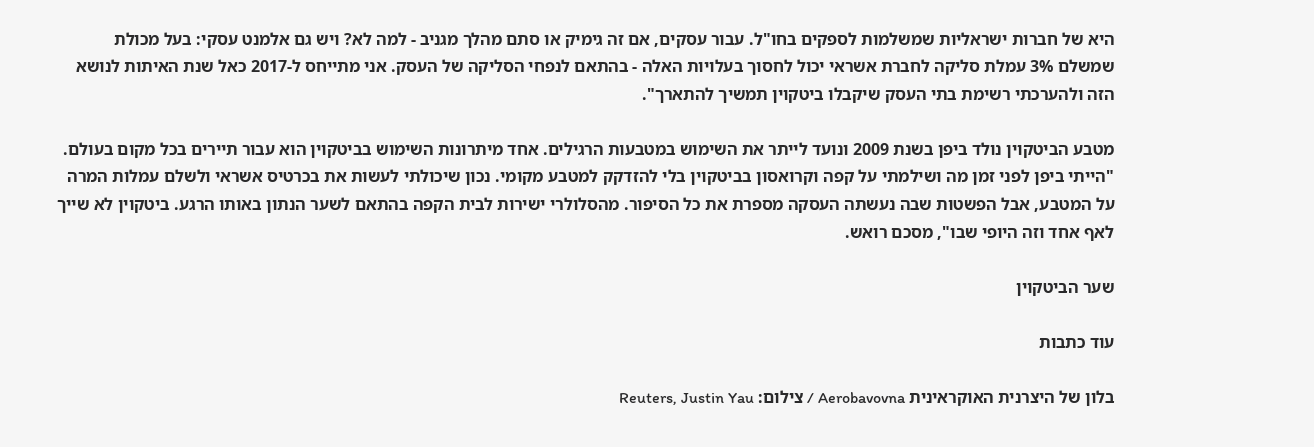היא של חברות ישראליות שמשלמות לספקים בחו"ל. עבור עסקים, אם זה גימיק או סתם מהלך מגניב - למה לא? ויש גם אלמנט עסקי: בעל מכולת שמשלם 3% עמלת סליקה לחברת אשראי יכול לחסוך בעלויות האלה - בהתאם לנפחי הסליקה של העסק. אני מתייחס ל-2017 כאל שנת האיתות לנושא הזה ולהערכתי רשימת בתי העסק שיקבלו ביטקוין תמשיך להתארך".

מטבע הביטקוין נולד ביפן בשנת 2009 ונועד לייתר את השימוש במטבעות הרגילים. אחד מיתרונות השימוש בביטקוין הוא עבור תיירים בכל מקום בעולם. "הייתי ביפן לפני זמן מה ושילמתי על קפה וקרואסון בביטקוין בלי להזדקק למטבע מקומי. נכון שיכולתי לעשות את בכרטיס אשראי ולשלם עמלות המרה על המטבע, אבל הפשטות שבה נעשתה העסקה מספרת את כל הסיפור. מהסלולרי ישירות לבית הקפה בהתאם לשער הנתון באותו הרגע. ביטקוין לא שייך לאף אחד וזה היופי שבו", מסכם רואש.

שער הביטקוין

עוד כתבות

בלון של היצרנית האוקראינית Aerobavovna / צילום: Reuters, Justin Yau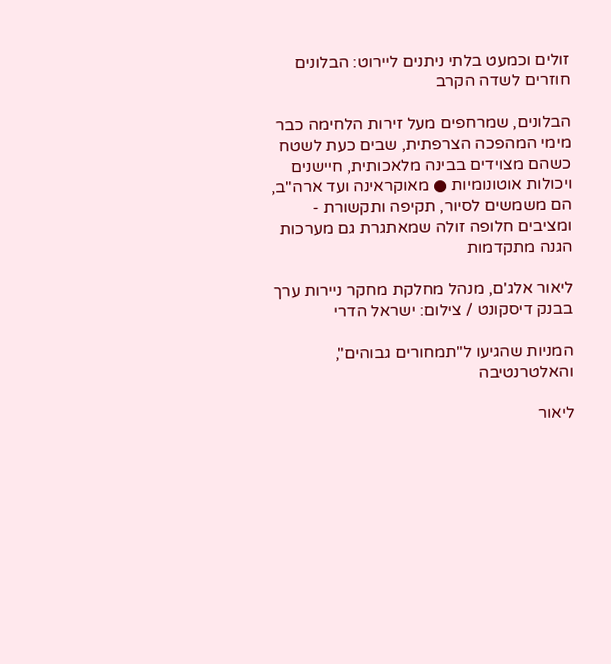זולים וכמעט בלתי ניתנים ליירוט: הבלונים חוזרים לשדה הקרב

הבלונים, שמרחפים מעל זירות הלחימה כבר מימי המהפכה הצרפתית, שבים כעת לשטח כשהם מצוידים בבינה מלאכותית, חיישנים ויכולות אוטונומיות ● מאוקראינה ועד ארה"ב, הם משמשים לסיור, תקיפה ותקשורת - ומציבים חלופה זולה שמאתגרת גם מערכות הגנה מתקדמות

ליאור אלג'ם, מנהל מחלקת מחקר ניירות ערך בבנק דיסקונט / צילום: ישראל הדרי

המניות שהגיעו ל"תמחורים גבוהים", והאלטרנטיבה

ליאור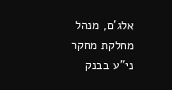אלג'ם, מנהל מחלקת מחקר ני"ע בבנק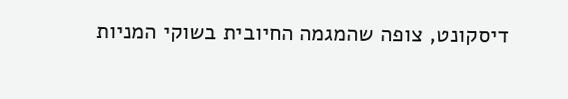דיסקונט, צופה שהמגמה החיובית בשוקי המניות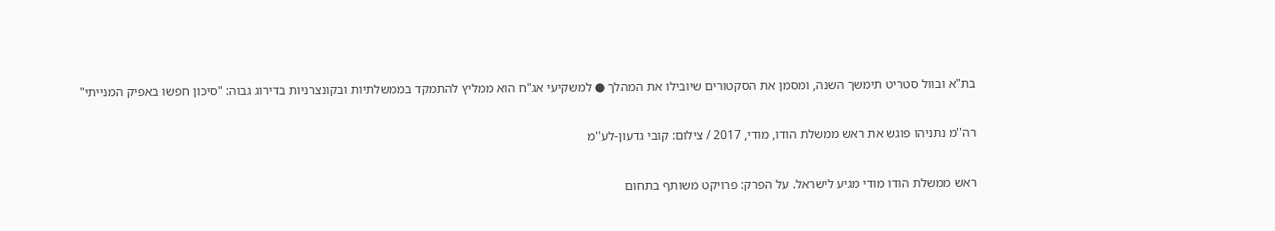בת"א ובוול סטריט תימשך השנה, ומסמן את הסקטורים שיובילו את המהלך ● למשקיעי אג"ח הוא ממליץ להתמקד בממשלתיות ובקונצרניות בדירוג גבוה: "סיכון חפשו באפיק המנייתי"

רה''מ נתניהו פוגש את ראש ממשלת הודו, מודי, 2017 / צילום: קובי גדעון-לע''מ

ראש ממשלת הודו מודי מגיע לישראל. על הפרק: פרויקט משותף בתחום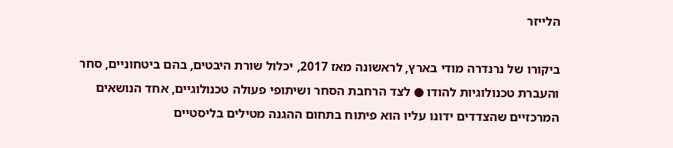הלייזר

ביקורו של נרנדרה מודי בארץ, לראשונה מאז 2017, יכלול שורת היבטים, בהם ביטחוניים, סחר והעברת טכנולוגיות להודו ● לצד הרחבת הסחר ושיתופי פעולה טכנולוגיים, אחד הנושאים המרכזיים שהצדדים ידונו עליו הוא פיתוח בתחום ההגנה מטילים בליסטיים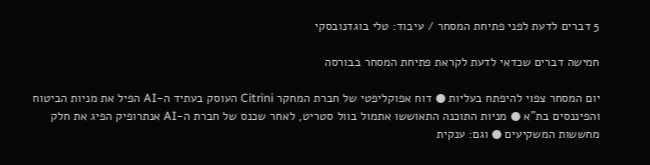5 דברים לדעת לפני פתיחת המסחר / עיבוד: טלי בוגדנובסקי

חמישה דברים שכדאי לדעת לקראת פתיחת המסחר בבורסה

יום המסחר צפוי להיפתח בעליות ● דוח אפוקליפטי של חברת המחקר Citrini העוסק בעתיד ה-AI הפיל את מניות הביטוח והפיננסים בת"א ● מניות התוכנה התאוששו אתמול בוול סטריט, לאחר שכנס של חברת ה-AI אנתרופיק הפיג את חלק מחששות המשקיעים ● וגם: ענקית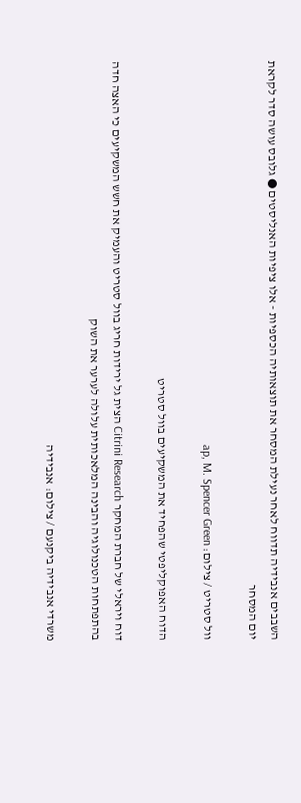השבבים אנבידיה תדווח לאחר נעילת המסחר את תוצאותיה הכספיות - אלו ציפיות האנליסטים ● גלובס עושה סדר לקראת יום המסחר

וול סטריט / צילום: ap, M. Spencer Green

הדוח האפוקליפטי שהפחיד את המשקיעים בוול סטריט

דוח ויראלי של חברת המחקר Citrini Research הצית גל ירידות חריג בוול סטריט והעמיק את חשש המשקיעים כי האצה חדה בהתפתחות הטכנולוגיה והבינה המלאכותית עלולה לערער את השוק

משרדי אנבידיה ביקנעם / צילום: אנבידיה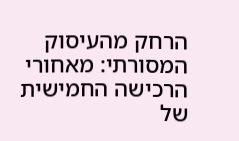הרחק מהעיסוק המסורתי: מאחורי הרכישה החמישית של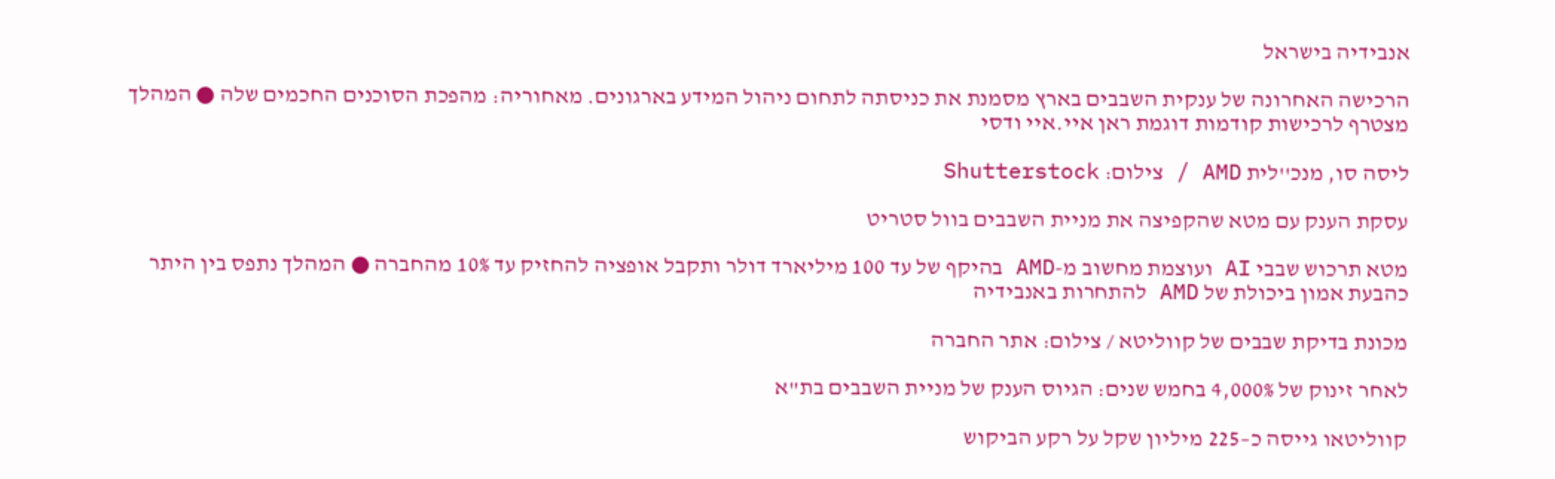אנבידיה בישראל

הרכישה האחרונה של ענקית השבבים בארץ מסמנת את כניסתה לתחום ניהול המידע בארגונים. מאחוריה: מהפכת הסוכנים החכמים שלה ● המהלך מצטרף לרכישות קודמות דוגמת ראן איי.איי ודסי

ליסה סו, מנכ''לית AMD / צילום: Shutterstock

עסקת הענק עם מטא שהקפיצה את מניית השבבים בוול סטריט

מטא תרכוש שבבי AI ועוצמת מחשוב מ-AMD בהיקף של עד 100 מיליארד דולר ותקבל אופציה להחזיק עד 10% מהחברה ● המהלך נתפס בין היתר כהבעת אמון ביכולת של AMD להתחרות באנבידיה

מכונת בדיקת שבבים של קווליטא / צילום: אתר החברה

לאחר זינוק של 4,000% בחמש שנים: הגיוס הענק של מניית השבבים בת"א

קווליטאו גייסה כ–225 מיליון שקל על רקע הביקוש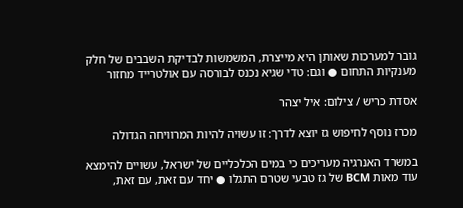גובר למערכות שאותן היא מייצרת, המשמשות לבדיקת השבבים של חלק מענקיות התחום ● וגם: טדי שגיא נכנס לבורסה עם אולטרייד מחזור

אסדת כריש / צילום: איל יצהר

מכרז נוסף לחיפוש גז יוצא לדרך: זו עשויה להיות המרוויחה הגדולה

במשרד האנרגיה מעריכים כי במים הכלכליים של ישראל, עשויים להימצא עוד מאות BCM של גז טבעי שטרם התגלו ● יחד עם זאת, עם זאת,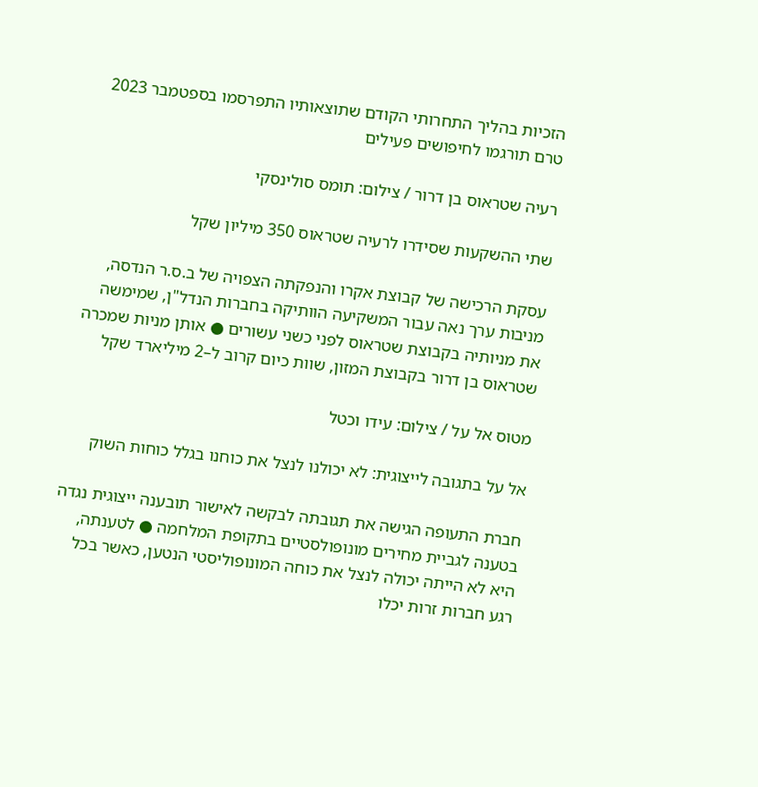הזכיות בהליך התחרותי הקודם שתוצאותיו התפרסמו בספטמבר 2023 טרם תורגמו לחיפושים פעילים

רעיה שטראוס בן דרור / צילום: תומס סולינסקי

שתי ההשקעות שסידרו לרעיה שטראוס 350 מיליון שקל

עסקת הרכישה של קבוצת אקרו והנפקתה הצפויה של ב.ס.ר הנדסה, מניבות ערך נאה עבור המשקיעה הוותיקה בחברות הנדל"ן, שמימשה את מניותיה בקבוצת שטראוס לפני כשני עשורים ● אותן מניות שמכרה שטראוס בן דרור בקבוצת המזון, שוות כיום קרוב ל–2 מיליארד שקל

מטוס אל על / צילום: עידו וכטל

אל על בתגובה לייצוגית: לא יכולנו לנצל את כוחנו בגלל כוחות השוק

חברת התעופה הגישה את תגובתה לבקשה לאישור תובענה ייצוגית נגדה בטענה לגביית מחירים מונופולסטיים בתקופת המלחמה ● לטענתה, היא לא הייתה יכולה לנצל את כוחה המונופוליסטי הנטען, כאשר בכל רגע חברות זרות יכלו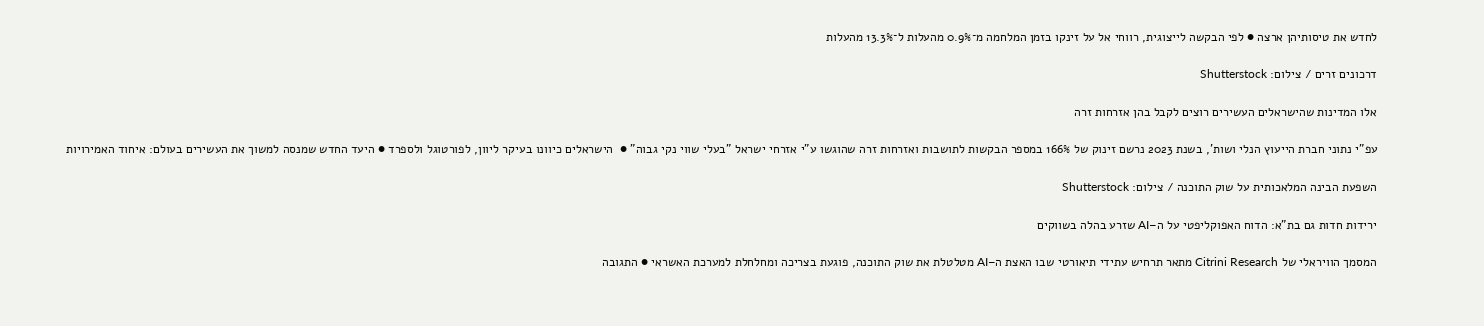לחדש את טיסותיהן ארצה ● לפי הבקשה לייצוגית, רווחי אל על זינקו בזמן המלחמה מ־0.9% מהעלות ל־13.3% מהעלות

דרכונים זרים / צילום: Shutterstock

אלו המדינות שהישראלים העשירים רוצים לקבל בהן אזרחות זרה

עפ"י נתוני חברת הייעוץ הנלי ושות', בשנת 2023 נרשם זינוק של 166% במספר הבקשות לתושבות ואזרחות זרה שהוגשו ע"י אזרחי ישראל "בעלי שווי נקי גבוה" ●  הישראלים כיוונו בעיקר ליוון, לפורטוגל ולספרד ● היעד החדש שמנסה למשוך את העשירים בעולם: איחוד האמירויות

השפעת הבינה המלאכותית על שוק התוכנה / צילום: Shutterstock

ירידות חדות גם בת"א: הדוח האפוקליפטי על ה–AI שזרע בהלה בשווקים

המסמך הוויראלי של Citrini Research מתאר תרחיש עתידי תיאורטי שבו האצת ה–AI מטלטלת את שוק התוכנה, פוגעת בצריכה ומחלחלת למערכת האשראי ● התגובה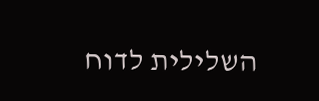השלילית לדוח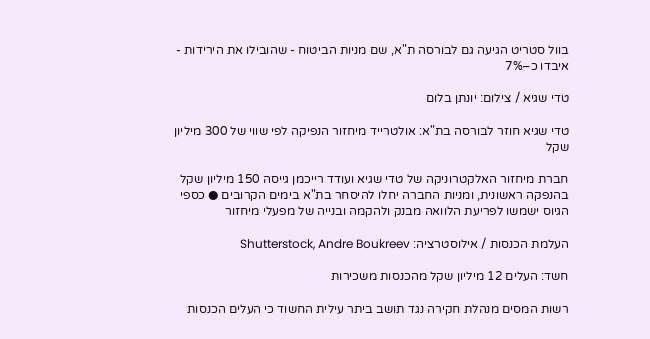בוול סטריט הגיעה גם לבורסה ת"א, שם מניות הביטוח - שהובילו את הירידות - איבדו כ–7%

טדי שגיא / צילום: יונתן בלום

טדי שגיא חוזר לבורסה בת"א: אולטרייד מיחזור הנפיקה לפי שווי של 300 מיליון שקל

חברת מיחזור האלקטרוניקה של טדי שגיא ועודד רייכמן גייסה 150 מיליון שקל בהנפקה ראשונית, ומניות החברה יחלו להיסחר בת"א בימים הקרובים ● כספי הגיוס ישמשו לפריעת הלוואה מבנק ולהקמה ובנייה של מפעלי מיחזור

העלמת הכנסות / אילוסטרציה: Shutterstock, Andre Boukreev

חשד: העלים 12 מיליון שקל מהכנסות משכירות

רשות המסים מנהלת חקירה נגד תושב ביתר עילית החשוד כי העלים הכנסות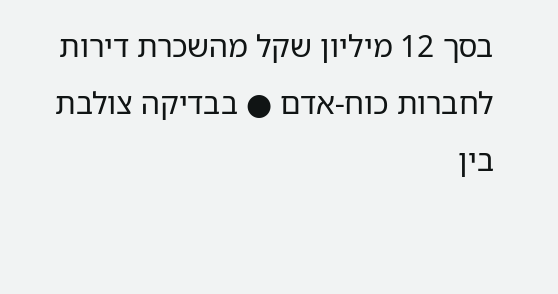בסך 12 מיליון שקל מהשכרת דירות לחברות כוח-אדם ● בבדיקה צולבת בין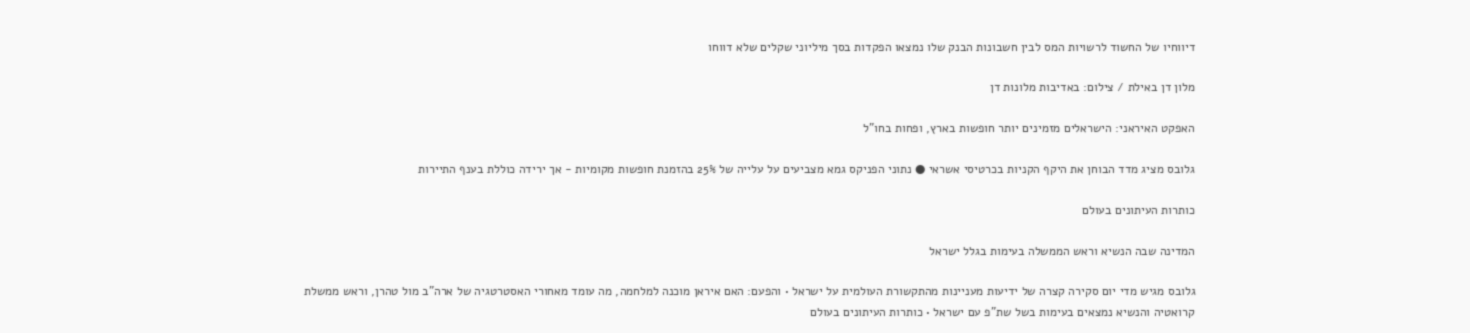דיווחיו של החשוד לרשויות המס לבין חשבונות הבנק שלו נמצאו הפקדות בסך מיליוני שקלים שלא דווחו

מלון דן באילת / צילום: באדיבות מלונות דן

האפקט האיראני: הישראלים מזמינים יותר חופשות בארץ, ופחות בחו"ל

גלובס מציג מדד הבוחן את היקף הקניות בכרטיסי אשראי ● נתוני הפניקס גמא מצביעים על עלייה של 25% בהזמנת חופשות מקומיות - אך ירידה כוללת בענף התיירות

כותרות העיתונים בעולם

המדינה שבה הנשיא וראש הממשלה בעימות בגלל ישראל

גלובס מגיש מדי יום סקירה קצרה של ידיעות מעניינות מהתקשורת העולמית על ישראל • והפעם: האם איראן מוכנה למלחמה, מה עומד מאחורי האסטרטגיה של ארה"ב מול טהרן, וראש ממשלת קרואטיה והנשיא נמצאים בעימות בשל שת"פ עם ישראל • כותרות העיתונים בעולם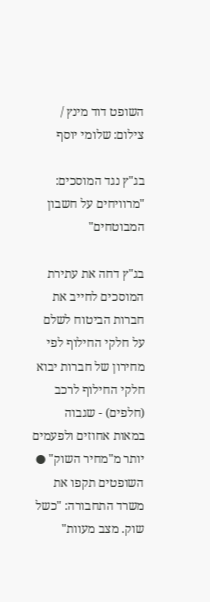השופט דוד מינץ / צילום: שלומי יוסף

בג"ץ נגד המוסכים: "מרוויחים על חשבון המבוטחים"

בג"ץ דחה את עתירת המוסכים לחייב את חברות הביטוח לשלם על חלקי החילוף לפי מחירון של חברות יבוא חלקי החילוף לרכב (חלפים) - שגבוה במאות אחוזים ולפעמים יותר מ"מחיר השוק" ● השופטים תקפו את משרד התחבורה: "כשל שוק. מצב מעוות"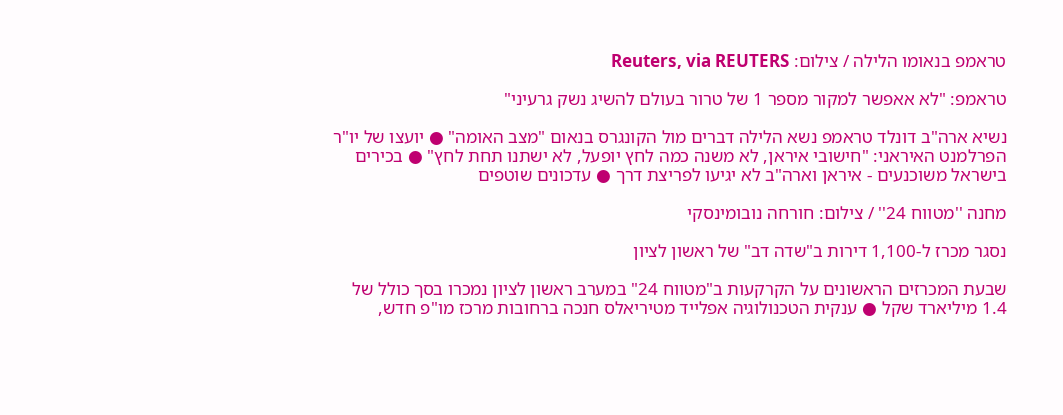טראמפ בנאומו הלילה / צילום: Reuters, via REUTERS

טראמפ: "לא אאפשר למקור מספר 1 של טרור בעולם להשיג נשק גרעיני"

נשיא ארה"ב דונלד טראמפ נשא הלילה דברים מול הקונגרס בנאום "מצב האומה" ● יועצו של יו"ר הפרלמנט האיראני: "חישובי איראן, לא משנה כמה לחץ יופעל, לא ישתנו תחת לחץ" ● בכירים בישראל משוכנעים - איראן וארה"ב לא יגיעו לפריצת דרך ● עדכונים שוטפים

מחנה ''מטווח 24'' / צילום: חורחה נובומינסקי

נסגר מכרז ל-1,100 דירות ב"שדה דב" של ראשון לציון

שבעת המכרזים הראשונים על הקרקעות ב"מטווח 24" במערב ראשון לציון נמכרו בסך כולל של 1.4 מיליארד שקל ● ענקית הטכנולוגיה אפלייד מטיריאלס חנכה ברחובות מרכז מו"פ חדש,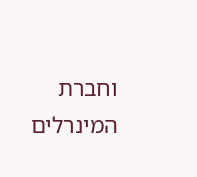וחברת המינרלים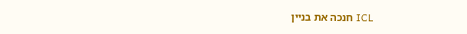ICL חנכה את בניין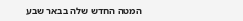המטה החדש שלה בבאר שבע